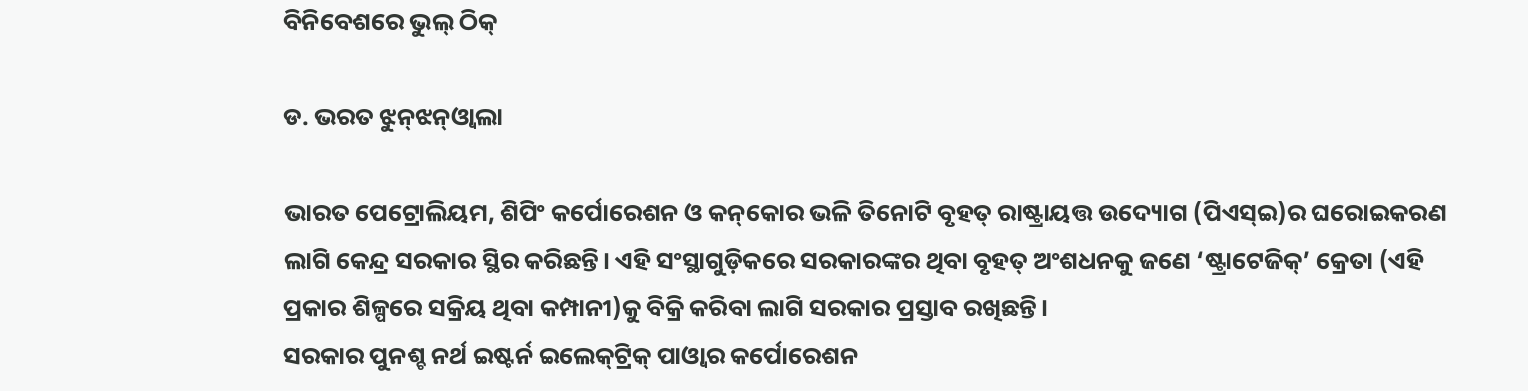ବିନିବେଶରେ ଭୁଲ୍‌ ଠିକ୍‌

ଡ. ଭରତ ଝୁନ୍‌ଝନ୍‌ଓ୍ବାଲା

ଭାରତ ପେଟ୍ରୋଲିୟମ, ଶିପିଂ କର୍ପୋରେଶନ ଓ କନ୍‌କୋର ଭଳି ତିନୋଟି ବୃହତ୍‌ ରାଷ୍ଟ୍ରାୟତ୍ତ ଉଦ୍ୟୋଗ (ପିଏସ୍‌ଇ)ର ଘରୋଇକରଣ ଲାଗି କେନ୍ଦ୍ର ସରକାର ସ୍ଥିର କରିଛନ୍ତି। ଏହି ସଂସ୍ଥାଗୁଡ଼ିକରେ ସରକାରଙ୍କର ଥିବା ବୃହତ୍‌ ଅଂଶଧନକୁ ଜଣେ ‘ଷ୍ଟ୍ରାଟେଜିକ୍‌’ କ୍ରେତା (ଏହି ପ୍ରକାର ଶିଳ୍ପରେ ସକ୍ରିୟ ଥିବା କମ୍ପାନୀ)କୁ ବିକ୍ରି କରିବା ଲାଗି ସରକାର ପ୍ରସ୍ତାବ ରଖିଛନ୍ତି।
ସରକାର ପୁନଶ୍ଚ ନର୍ଥ ଇଷ୍ଟର୍ନ ଇଲେକ୍‌ଟ୍ରିକ୍‌ ପାଓ୍ବାର କର୍ପୋରେଶନ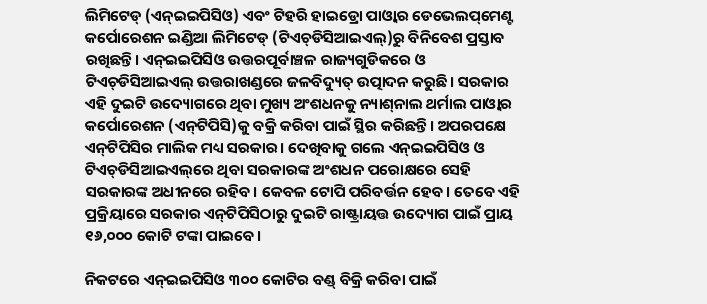ଲିମିଟେଡ୍‌ (ଏନ୍‌ଇଇପିସିଓ) ଏବଂ ଟିହରି ହାଇଡ୍ରୋ ପାଓ୍ବାର ଡେଭେଲପ୍‌ମେଣ୍ଟ କର୍ପୋରେଶନ ଇଣ୍ଡିଆ ଲିମିଟେଡ୍‌ (ଟିଏଚ୍‌ଡିସିଆଇଏଲ୍‌)ରୁ ବିନିବେଶ ପ୍ରସ୍ତାବ ରଖିଛନ୍ତି। ଏନ୍‌ଇଇପିସିଓ ଉତ୍ତରପୂର୍ବାଞ୍ଚଳ ରାଜ୍ୟଗୁଡିକରେ ଓ ଟିଏଚ୍‌ଡିସିଆଇଏଲ୍‌ ଉତ୍ତରାଖଣ୍ଡରେ ଜଳବିଦ୍ୟୁତ୍‌ ଉତ୍ପାଦନ କରୁଛି। ସରକାର ଏହି ଦୁଇଟି ଉଦ୍ୟୋଗରେ ଥିବା ମୁଖ୍ୟ ଅଂଶଧନକୁ ନ୍ୟାଶ୍‌ନାଲ ଥର୍ମାଲ ପାଓ୍ବାର କର୍ପୋରେଶନ (ଏନ୍‌ଟିପିସି)କୁ ବକ୍ରି କରିବା ପାଇଁ ସ୍ଥିର କରିଛନ୍ତି। ଅପରପକ୍ଷେ ଏନ୍‌ଟିପିସିର ମାଲିକ ମଧ୍ୟ ସରକାର। ଦେଖିବାକୁ ଗଲେ ଏନ୍‌ଇଇପିସିଓ ଓ ଟିଏଚ୍‌ଡିସିଆଇଏଲ୍‌ରେ ଥିବା ସରକାରଙ୍କ ଅଂଶଧନ ପରୋକ୍ଷରେ ସେହି ସରକାରଙ୍କ ଅଧୀନରେ ରହିବ। କେବଳ ଟୋପି ପରିବର୍ତ୍ତନ ହେବ। ତେବେ ଏହି ପ୍ରକ୍ରିୟାରେ ସରକାର ଏନ୍‌ଟିପିସିଠାରୁ ଦୁଇଟି ରାଷ୍ଟ୍ରାୟତ୍ତ ଉଦ୍ୟୋଗ ପାଇଁ ପ୍ରାୟ ୧୬,୦୦୦ କୋଟି ଟଙ୍କା ପାଇବେ।

ନିକଟରେ ଏନ୍‌ଇଇପିସିଓ ୩୦୦ କୋଟିର ବଣ୍ଡ୍‌ ବିକ୍ରି କରିବା ପାଇଁ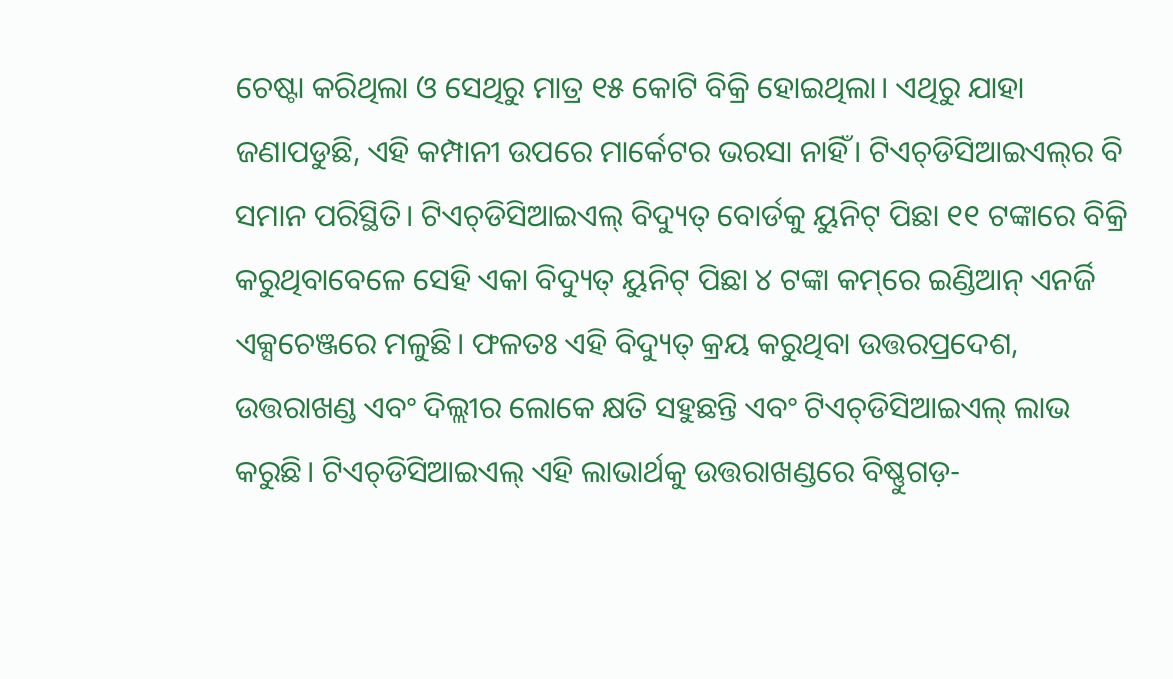ଚେଷ୍ଟା କରିଥିଲା ଓ ସେଥିରୁ ମାତ୍ର ୧୫ କୋଟି ବିକ୍ରି ହୋଇଥିଲା। ଏଥିରୁ ଯାହା ଜଣାପଡୁଛି, ଏହି କମ୍ପାନୀ ଉପରେ ମାର୍କେଟର ଭରସା ନାହିଁ। ଟିଏଚ୍‌ଡିସିଆଇଏଲ୍‌ର ବି ସମାନ ପରିସ୍ଥିତି। ଟିଏଚ୍‌ଡିସିଆଇଏଲ୍‌ ବିଦ୍ୟୁତ୍‌ ବୋର୍ଡକୁ ୟୁନିଟ୍‌ ପିଛା ୧୧ ଟଙ୍କାରେ ବିକ୍ରି କରୁଥିବାବେଳେ ସେହି ଏକା ବିଦ୍ୟୁତ୍‌ ୟୁନିଟ୍‌ ପିଛା ୪ ଟଙ୍କା କମ୍‌ରେ ଇଣ୍ଡିଆନ୍‌ ଏନର୍ଜି ଏକ୍ସଚେଞ୍ଜରେ ମଳୁଛି। ଫଳତଃ ଏହି ବିଦ୍ୟୁତ୍‌ କ୍ରୟ କରୁଥିବା ଉତ୍ତରପ୍ରଦେଶ, ଉତ୍ତରାଖଣ୍ଡ ଏବଂ ଦିଲ୍ଲୀର ଲୋକେ କ୍ଷତି ସହୁଛନ୍ତି ଏବଂ ଟିଏଚ୍‌ଡିସିଆଇଏଲ୍‌ ଲାଭ କରୁଛି। ଟିଏଚ୍‌ଡିସିଆଇଏଲ୍‌ ଏହି ଲାଭାର୍ଥକୁ ଉତ୍ତରାଖଣ୍ଡରେ ବିଷ୍ଣୁଗଡ଼-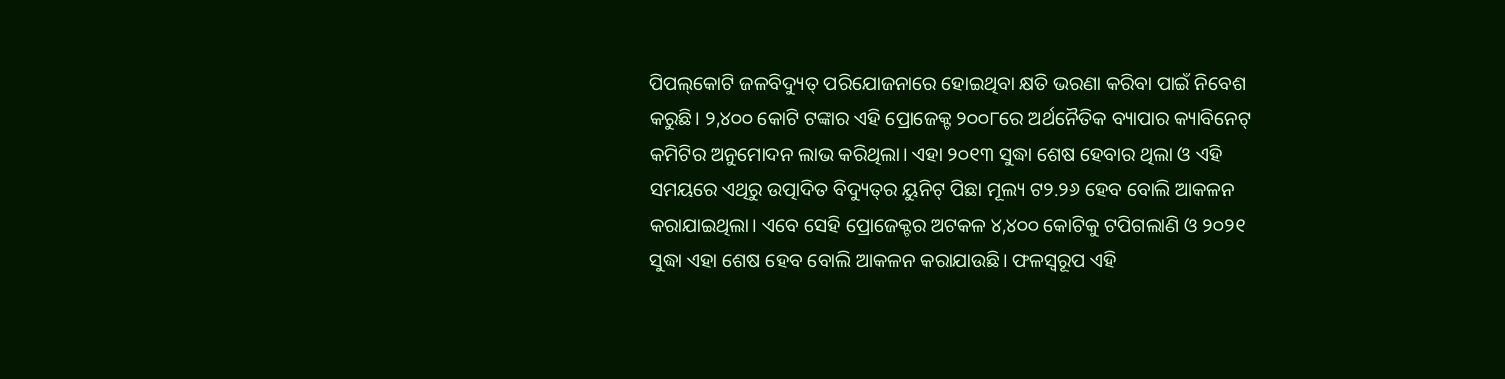ପିପଲ୍‌କୋଟି ଜଳବିଦ୍ୟୁତ୍‌ ପରିଯୋଜନାରେ ହୋଇଥିବା କ୍ଷତି ଭରଣା କରିବା ପାଇଁ ନିବେଶ କରୁଛି। ୨,୪୦୦ କୋଟି ଟଙ୍କାର ଏହି ପ୍ରୋଜେକ୍ଟ ୨୦୦୮ରେ ଅର୍ଥନୈତିକ ବ୍ୟାପାର କ୍ୟାବିନେଟ୍‌ କମିଟିର ଅନୁମୋଦନ ଲାଭ କରିଥିଲା। ଏହା ୨୦୧୩ ସୁଦ୍ଧା ଶେଷ ହେବାର ଥିଲା ଓ ଏହି ସମୟରେ ଏଥିରୁ ଉତ୍ପାଦିତ ବିଦ୍ୟୁତ୍‌ର ୟୁନିଟ୍‌ ପିଛା ମୂଲ୍ୟ ଟ୨.୨୬ ହେବ ବୋଲି ଆକଳନ କରାଯାଇଥିଲା। ଏବେ ସେହି ପ୍ରୋଜେକ୍ଟର ଅଟକଳ ୪,୪୦୦ କୋଟିକୁ ଟପିଗଲାଣି ଓ ୨୦୨୧ ସୁଦ୍ଧା ଏହା ଶେଷ ହେବ ବୋଲି ଆକଳନ କରାଯାଉଛି। ଫଳସ୍ବରୂପ ଏହି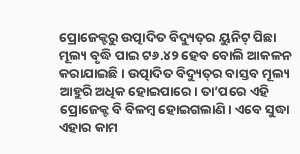ପ୍ରୋଜେକ୍ଟରୁ ଉତ୍ପାଦିତ ବିଦ୍ୟୁତ୍‌ର ୟୁନିଟ୍‌ ପିଛା ମୂଲ୍ୟ ବୃଦ୍ଧି ପାଇ ଟ୬.୪୨ ହେବ ବୋଲି ଆକଳନ କରାଯାଇଛି। ଉତ୍ପାଦିତ ବିଦ୍ୟୁତ୍‌ର ବାସ୍ତବ ମୂଲ୍ୟ ଆହୁରି ଅଧିକ ହୋଇପାରେ। ତା’ପରେ ଏହି ପ୍ରୋଜେକ୍ଟ ବି ବିଳମ୍ବ ହୋଇଗଲାଣି। ଏବେ ସୁଦ୍ଧା ଏହାର କାମ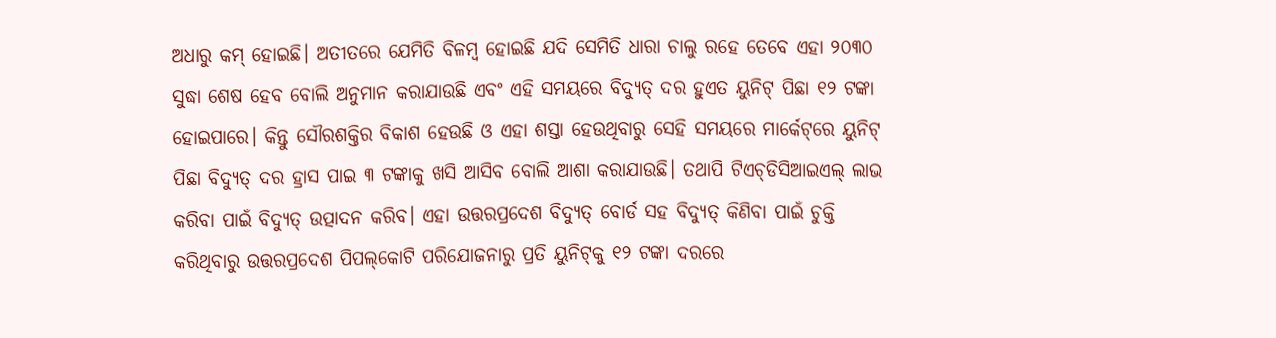ଅଧାରୁ କମ୍‌ ହୋଇଛି। ଅତୀତରେ ଯେମିତି ବିଳମ୍ବ ହୋଇଛି ଯଦି ସେମିତି ଧାରା ଚାଲୁ ରହେ ତେବେ ଏହା ୨୦୩୦ ସୁଦ୍ଧା ଶେଷ ହେବ ବୋଲି ଅନୁମାନ କରାଯାଉଛି ଏବଂ ଏହି ସମୟରେ ବିଦ୍ୟୁତ୍‌ ଦର ହୁଏତ ୟୁନିଟ୍‌ ପିଛା ୧୨ ଟଙ୍କା ହୋଇପାରେ। କିନ୍ତୁ ସୌରଶକ୍ତିର ବିକାଶ ହେଉଛି ଓ ଏହା ଶସ୍ତା ହେଉଥିବାରୁ ସେହି ସମୟରେ ମାର୍କେଟ୍‌ରେ ୟୁନିଟ୍‌ ପିଛା ବିଦ୍ୟୁତ୍‌ ଦର ହ୍ରାସ ପାଇ ୩ ଟଙ୍କାକୁ ଖସି ଆସିବ ବୋଲି ଆଶା କରାଯାଉଛି। ତଥାପି ଟିଏଚ୍‌ଡିସିଆଇଏଲ୍‌ ଲାଭ କରିବା ପାଇଁ ବିଦ୍ୟୁତ୍‌ ଉତ୍ପାଦନ କରିବ। ଏହା ଉତ୍ତରପ୍ରଦେଶ ବିଦ୍ୟୁତ୍‌ ବୋର୍ଡ ସହ ବିଦ୍ୟୁତ୍‌ କିଣିବା ପାଇଁ ଚୁକ୍ତି କରିଥିବାରୁ ଉତ୍ତରପ୍ରଦେଶ ପିପଲ୍‌କୋଟି ପରିଯୋଜନାରୁ ପ୍ରତି ୟୁନିଟ୍‌କୁ ୧୨ ଟଙ୍କା ଦରରେ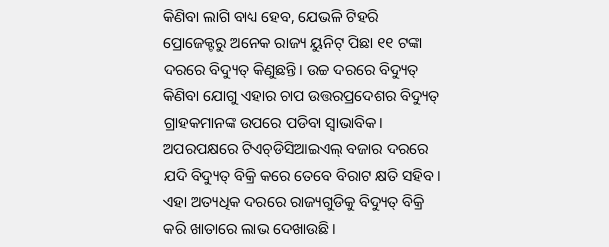କିଣିବା ଲାଗି ବାଧ୍ୟ ହେବ, ଯେଭଳି ଟିହରି ପ୍ରୋଜେକ୍ଟରୁ ଅନେକ ରାଜ୍ୟ ୟୁନିଟ୍‌ ପିଛା ୧୧ ଟଙ୍କା ଦରରେ ବିଦ୍ୟୁତ୍‌ କିଣୁଛନ୍ତି। ଉଚ୍ଚ ଦରରେ ବିଦ୍ୟୁତ୍‌ କିଣିବା ଯୋଗୁ ଏହାର ଚାପ ଉତ୍ତରପ୍ରଦେଶର ବିଦ୍ୟୁତ୍‌ ଗ୍ରାହକମାନଙ୍କ ଉପରେ ପଡିବା ସ୍ବାଭାବିକ। ଅପରପକ୍ଷରେ ଟିଏଚ୍‌ଡିସିଆଇଏଲ୍‌ ବଜାର ଦରରେ ଯଦି ବିଦ୍ୟୁତ୍‌ ବିକ୍ରି କରେ ତେବେ ବିରାଟ କ୍ଷତି ସହିବ। ଏହା ଅତ୍ୟଧିକ ଦରରେ ରାଜ୍ୟଗୁଡିକୁ ବିଦ୍ୟୁତ୍‌ ବିକ୍ରି କରି ଖାତାରେ ଲାଭ ଦେଖାଉଛି।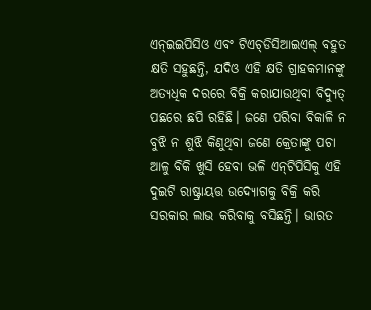ଏନ୍‌ଇଇପିସିଓ ଏବଂ ଟିଏଚ୍‌ଡିସିଆଇଏଲ୍‌ ବହୁତ କ୍ଷତି ସହୁଛନ୍ତି, ଯଦିଓ ଏହି କ୍ଷତି ଗ୍ରାହକମାନଙ୍କୁ ଅତ୍ୟଧିକ ଦରରେ ବିକ୍ରି କରାଯାଉଥିବା ବିଦ୍ୟୁତ୍‌ ପଛରେ ଛପି ରହିଛି। ଜଣେ ପରିବା ବିକାଳି ନ ବୁଝି ନ ଶୁଝି କିଣୁଥିବା ଜଣେ କ୍ରେତାଙ୍କୁ ପଚା ଆଳୁ ବିକି ଖୁସି ହେବା ଭଳି ଏନ୍‌ଟିପିସିକୁ ଏହି ଦୁଇଟି ରାଷ୍ଟ୍ରାୟତ୍ତ ଉଦ୍ୟୋଗକୁ ବିକ୍ରି କରି ସରକାର ଲାଭ କରିବାକୁ ବସିଛନ୍ତି। ଭାରତ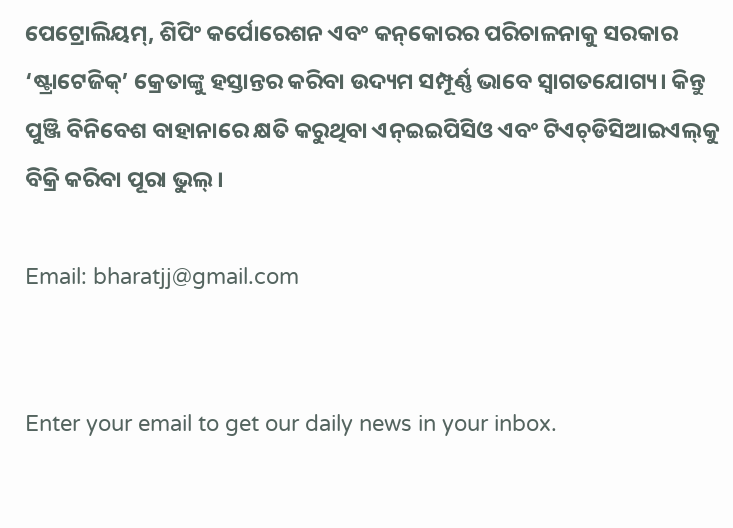ପେଟ୍ରୋଲିୟମ୍‌, ଶିପିଂ କର୍ପୋରେଶନ ଏବଂ କନ୍‌କୋରର ପରିଚାଳନାକୁ ସରକାର ‘ଷ୍ଟ୍ରାଟେଜିକ୍‌’ କ୍ରେତାଙ୍କୁ ହସ୍ତାନ୍ତର କରିବା ଉଦ୍ୟମ ସମ୍ପୂର୍ଣ୍ଣ ଭାବେ ସ୍ବାଗତଯୋଗ୍ୟ। କିନ୍ତୁ ପୁଞ୍ଜି ବିନିବେଶ ବାହାନାରେ କ୍ଷତି କରୁଥିବା ଏନ୍‌ଇଇପିସିଓ ଏବଂ ଟିଏଚ୍‌ଡିସିଆଇଏଲ୍‌କୁ ବିକ୍ରି କରିବା ପୂରା ଭୁଲ୍‌।

Email: bharatjj@gmail.com


Enter your email to get our daily news in your inbox.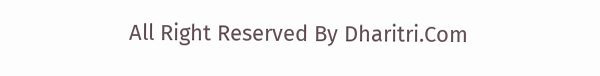All Right Reserved By Dharitri.Com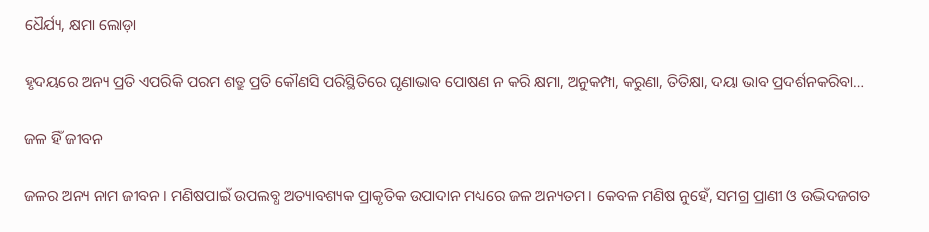ଧୈର୍ଯ୍ୟ, କ୍ଷମା ଲୋଡ଼ା

ହୃଦୟରେ ଅନ୍ୟ ପ୍ରତି ଏପରିକି ପରମ ଶତ୍ରୁ ପ୍ରତି କୌଣସି ପରିସ୍ଥିତିରେ ଘୃଣାଭାବ ପୋଷଣ ନ କରି କ୍ଷମା, ଅନୁକମ୍ପା, କରୁଣା, ତିତିକ୍ଷା, ଦୟା ଭାବ ପ୍ରଦର୍ଶନକରିବା…

ଜଳ ହିଁ ଜୀବନ

ଜଳର ଅନ୍ୟ ନାମ ଜୀବନ। ମଣିଷପାଇଁ ଉପଲବ୍ଧ ଅତ୍ୟାବଶ୍ୟକ ପ୍ରାକୃତିକ ଉପାଦାନ ମଧ୍ୟରେ ଜଳ ଅନ୍ୟତମ। କେବଳ ମଣିଷ ନୁହେଁ, ସମଗ୍ର ପ୍ରାଣୀ ଓ ଉଦ୍ଭିଦଜଗତ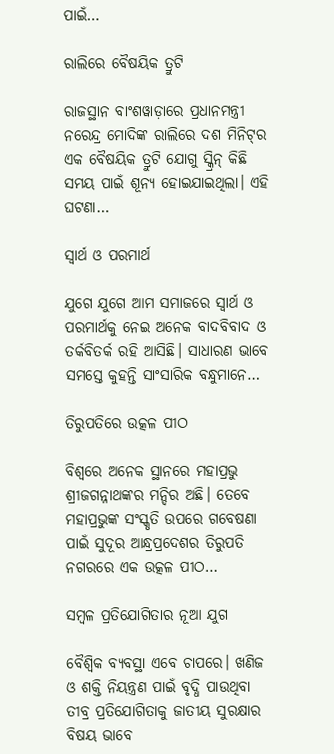ପାଇଁ…

ରାଲିରେ ବୈଷୟିକ ତ୍ରୁଟି

ରାଜସ୍ଥାନ ବାଂଶୱାଡ଼ାରେ ପ୍ରଧାନମନ୍ତ୍ରୀ ନରେନ୍ଦ୍ର ମୋଦିଙ୍କ ରାଲିରେ ଦଶ ମିନିଟ୍‌ର ଏକ ବୈଷୟିକ ତ୍ରୁଟି ଯୋଗୁ ସ୍କ୍ରିନ୍‌ କିଛି ସମୟ ପାଇଁ ଶୂନ୍ୟ ହୋଇଯାଇଥିଲା। ଏହି ଘଟଣା…

ସ୍ବାର୍ଥ ଓ ପରମାର୍ଥ

ଯୁଗେ ଯୁଗେ ଆମ ସମାଜରେ ସ୍ବାର୍ଥ ଓ ପରମାର୍ଥକୁ ନେଇ ଅନେକ ବାଦବିବାଦ ଓ ତର୍କବିତର୍କ ରହି ଆସିଛି। ସାଧାରଣ ଭାବେ ସମସ୍ତେ କୁହନ୍ତି ସାଂସାରିକ ବନ୍ଧୁମାନେ…

ତିରୁପତିରେ ଉତ୍କଳ ପୀଠ

ବିଶ୍ୱରେ ଅନେକ ସ୍ଥାନରେ ମହାପ୍ରଭୁ ଶ୍ରୀଜଗନ୍ନାଥଙ୍କର ମନ୍ଦିର ଅଛି। ତେବେ ମହାପ୍ରଭୁଙ୍କ ସଂସ୍କୃତି ଉପରେ ଗବେଷଣା ପାଇଁ ସୁଦୂର ଆନ୍ଧ୍ରପ୍ରଦେଶର ତିରୁପତି ନଗରରେ ଏକ ଉତ୍କଳ ପୀଠ…

ସମ୍ବଳ ପ୍ରତିଯୋଗିତାର ନୂଆ ଯୁଗ

ବୈଶ୍ୱିକ ବ୍ୟବସ୍ଥା ଏବେ ଚାପରେ। ଖଣିଜ ଓ ଶକ୍ତି ନିୟନ୍ତ୍ରଣ ପାଇଁ ବୃଦ୍ଧି ପାଉଥିବା ତୀବ୍ର ପ୍ରତିଯୋଗିତାକୁ ଜାତୀୟ ସୁରକ୍ଷାର ବିଷୟ ଭାବେ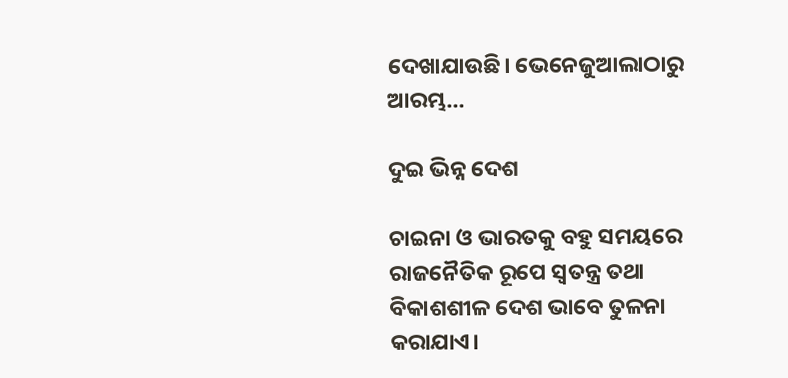ଦେଖାଯାଉଛି। ଭେନେଜୁଆଲାଠାରୁ ଆରମ୍ଭ…

ଦୁଇ ଭିନ୍ନ ଦେଶ

ଚାଇନା ଓ ଭାରତକୁ ବହୁ ସମୟରେ ରାଜନୈତିକ ରୂପେ ସ୍ୱତନ୍ତ୍ର ତଥା ବିକାଶଶୀଳ ଦେଶ ଭାବେ ତୁଳନା କରାଯାଏ।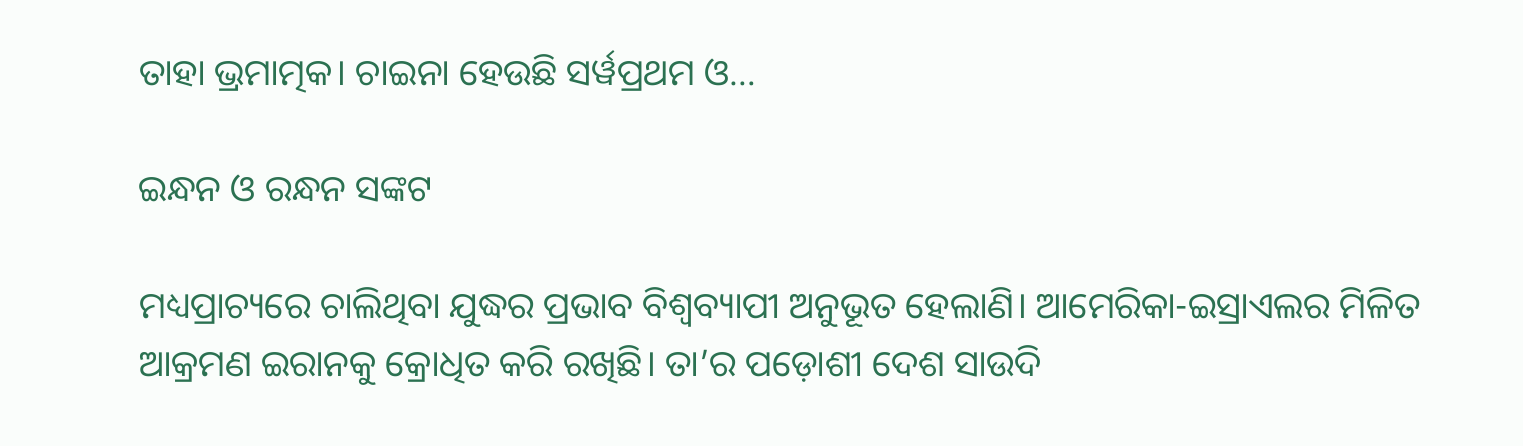ତାହା ଭ୍ରମାତ୍ମକ। ଚାଇନା ହେଉଛି ସର୍ୱପ୍ରଥମ ଓ…

ଇନ୍ଧନ ଓ ରନ୍ଧନ ସଙ୍କଟ

ମଧ୍ୟପ୍ରାଚ୍ୟରେ ଚାଲିଥିବା ଯୁଦ୍ଧର ପ୍ରଭାବ ବିଶ୍ୱବ୍ୟାପୀ ଅନୁଭୂତ ହେଲାଣି। ଆମେରିକା-ଇସ୍ରାଏଲର ମିଳିତ ଆକ୍ରମଣ ଇରାନକୁ କ୍ରୋଧିତ କରି ରଖିଛି। ତା’ର ପଡ଼ୋଶୀ ଦେଶ ସାଉଦି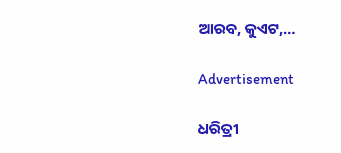ଆରବ, କୁଏଟ,…

Advertisement

ଧରିତ୍ରୀ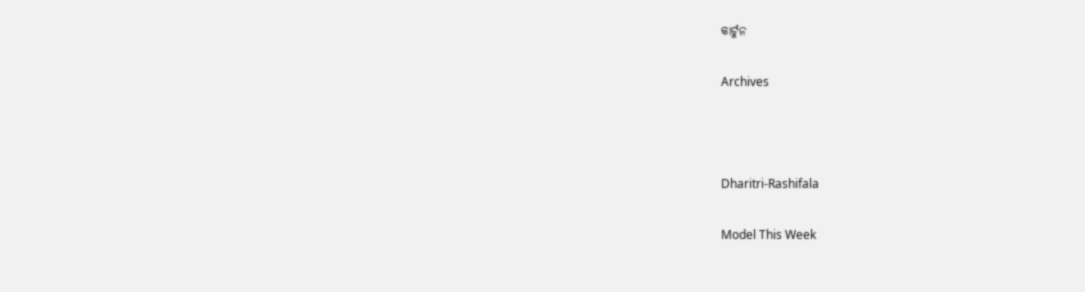କାର୍ଟୁନ

Archives



Dharitri-Rashifala

Model This Week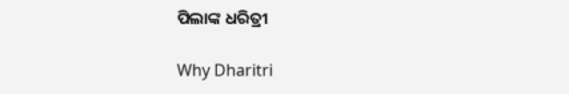ପିଲାଙ୍କ ଧରିତ୍ରୀ

Why Dharitri